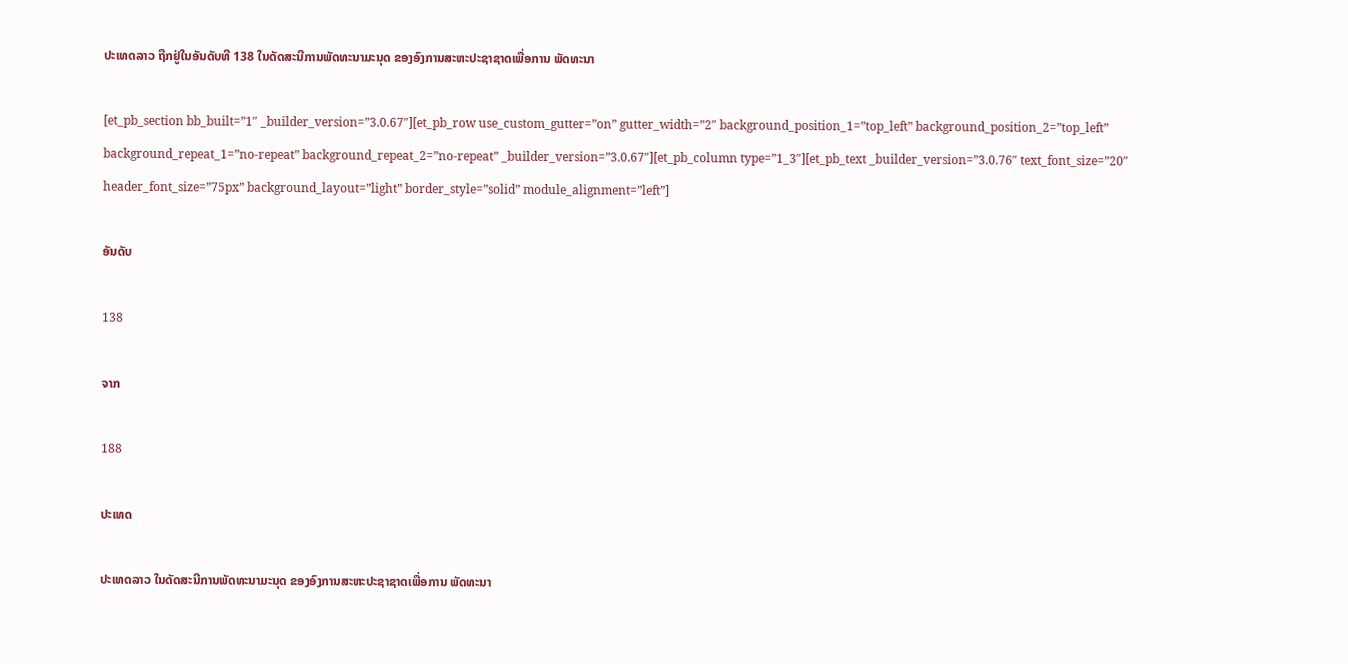ປະເທດລາວ ຖືກຢູ່ໃນອັນດັບທີ 138 ໃນດັດສະນີການພັດທະນາມະນຸດ ຂອງອົງການສະຫະປະຊາຊາດເພື່ອການ ພັດທະນາ

[et_pb_section bb_built=”1″ _builder_version=”3.0.67″][et_pb_row use_custom_gutter=”on” gutter_width=”2″ background_position_1=”top_left” background_position_2=”top_left” background_repeat_1=”no-repeat” background_repeat_2=”no-repeat” _builder_version=”3.0.67″][et_pb_column type=”1_3″][et_pb_text _builder_version=”3.0.76″ text_font_size=”20″ header_font_size=”75px” background_layout=”light” border_style=”solid” module_alignment=”left”]

ອັນດັບ

138

ຈາກ

188

ປະເທດ

ປະເທດລາວ ໃນດັດສະນີການພັດທະນາມະນຸດ ຂອງອົງການສະຫະປະຊາຊາດເພື່ອການ ພັດທະນາ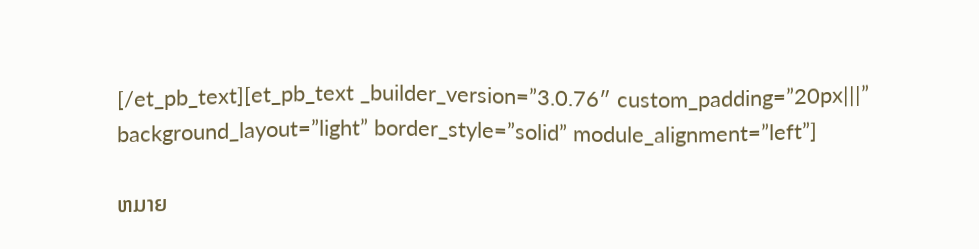[/et_pb_text][et_pb_text _builder_version=”3.0.76″ custom_padding=”20px|||” background_layout=”light” border_style=”solid” module_alignment=”left”]

ຫມາຍ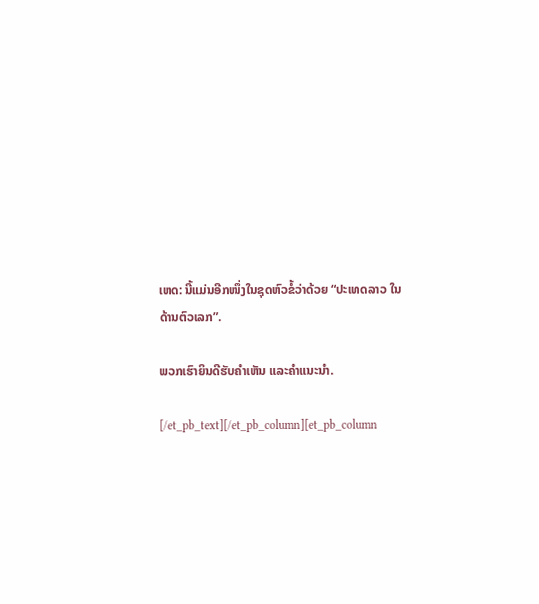ເຫດ: ນີ້ແມ່ນອີກໜຶ່ງໃນຊຸດຫົວຂໍ້ວ່າດ້ວຍ “ປະເທດລາວ ໃນດ້ານຕົວເລກ”.

ພວກເຮົາຍິນດີຮັບຄຳເຫັນ ແລະຄຳແນະນຳ.

[/et_pb_text][/et_pb_column][et_pb_column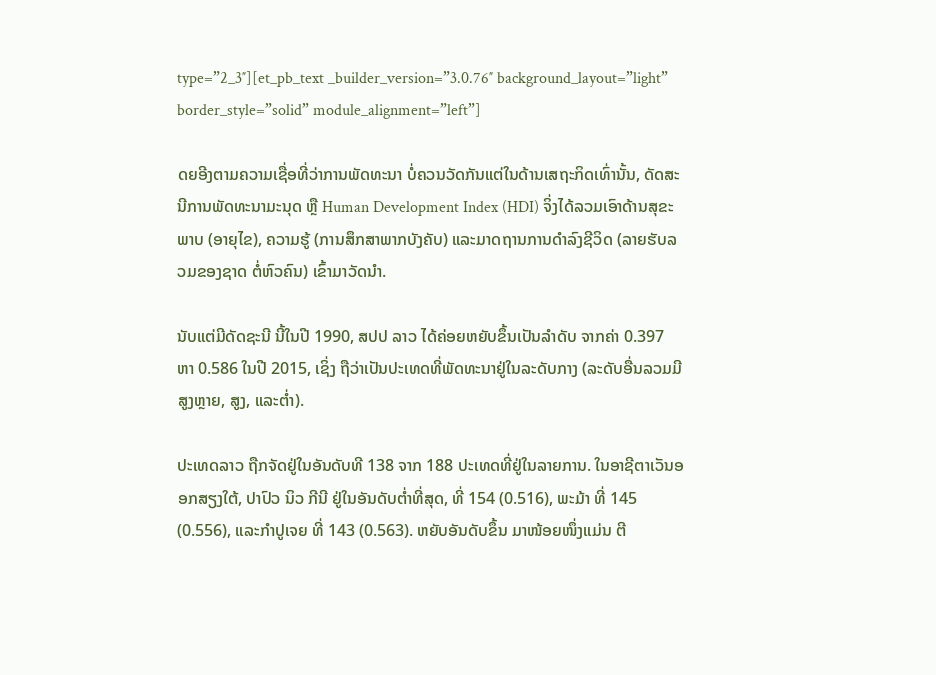type=”2_3″][et_pb_text _builder_version=”3.0.76″ background_layout=”light” border_style=”solid” module_alignment=”left”]

ດຍອີງຕາມຄວາມເຊື່ອທີ່ວ່າການພັດທະນາ ບໍ່ຄວນວັດກັນແຕ່ໃນດ້ານເສຖະກິດເທົ່ານັ້ນ, ດັດສະນີການພັດທະນາມະນຸດ ຫຼື Human Development Index (HDI) ຈິ່ງໄດ້ລວມເອົາດ້ານສຸຂະພາບ (ອາຍຸໄຂ), ຄວາມຮູ້ (ການສຶກສາພາກບັງຄັບ) ແລະມາດຖານການດຳລົງຊີວິດ (ລາຍຮັບລວມຂອງຊາດ ຕໍ່ຫົວຄົນ) ເຂົ້າມາວັດນຳ.

ນັບແຕ່ມີດັດຊະນີ ນີ້ໃນປີ 1990, ສປປ ລາວ ໄດ້ຄ່ອຍຫຍັບຂຶ້ນເປັນລຳດັບ ຈາກຄ່າ 0.397 ຫາ 0.586 ໃນປີ 2015, ເຊິ່ງ ຖືວ່າເປັນປະເທດທີ່ພັດທະນາຢູ່ໃນລະດັບກາງ (ລະດັບອື່ນລວມມີ ສູງຫຼາຍ, ສູງ, ແລະຕ່ຳ).

ປະເທດລາວ ຖືກຈັດຢູ່ໃນອັນດັບທີ 138 ຈາກ 188 ປະເທດທີ່ຢູ່ໃນລາຍການ. ໃນອາຊີຕາເວັນອອກສຽງໃຕ້, ປາປົວ ນິວ ກີນີ ຢູ່ໃນອັນດັບຕ່ຳທີ່ສຸດ, ທີ່ 154 (0.516), ພະມ້າ ທີ່ 145 (0.556), ແລະກຳປູເຈຍ ທີ່ 143 (0.563). ຫຍັບອັນດັບຂຶ້ນ ມາໜ້ອຍໜຶ່ງແມ່ນ ຕີ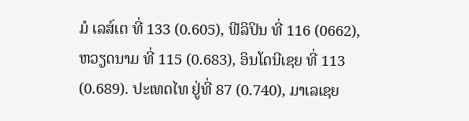ມໍ ເລສ໌ເຕ ທີ່ 133 (0.605), ຟີລິປິນ ທີ່ 116 (0662), ຫວຽດນາມ ທີ່ 115 (0.683), ອິນໂດນີເຊຍ ທີ່ 113 (0.689). ປະເທດໄທ ຢູ່ທີ່ 87 (0.740), ມາເລເຊຍ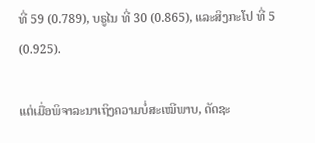ທີ່ 59 (0.789), ບຣູໄນ ທີ່ 30 (0.865), ແລະສິງກະໂປ ທີ່ 5 (0.925).

ແຕ່ເມື່ອພິຈາລະນາເຖິງຄວາມບໍ່ສະເໝີພາບ, ດັດຊະ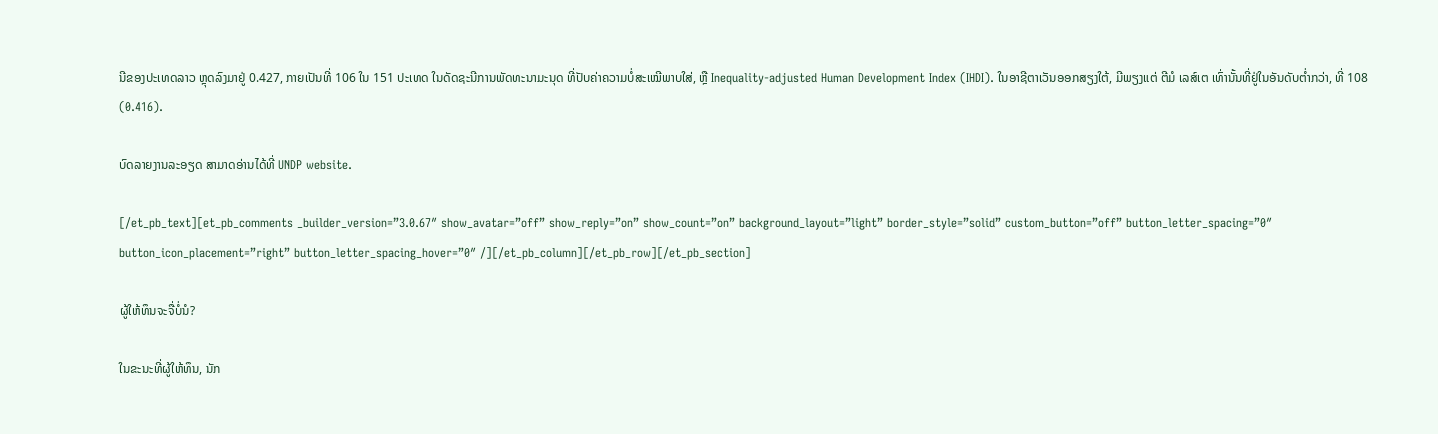ນີຂອງປະເທດລາວ ຫຼຸດລົງມາຢູ່ 0.427, ກາຍເປັນທີ່ 106 ໃນ 151 ປະເທດ ໃນດັດຊະນີການພັດທະນາມະນຸດ ທີ່ປັບຄ່າຄວາມບໍ່ສະເໝີພາບໃສ່, ຫຼື Inequality-adjusted Human Development Index (IHDI). ໃນອາຊີຕາເວັນອອກສຽງໃຕ້, ມີພຽງແຕ່ ຕີມໍ ເລສ໌ເຕ ເທົ່ານັ້ນທີ່ຢູ່ໃນອັນດັບຕ່ຳກວ່າ, ທີ່ 108 (0.416).

ບົດລາຍງານລະອຽດ ສາມາດອ່ານໄດ້ທີ່ UNDP website.

[/et_pb_text][et_pb_comments _builder_version=”3.0.67″ show_avatar=”off” show_reply=”on” show_count=”on” background_layout=”light” border_style=”solid” custom_button=”off” button_letter_spacing=”0″ button_icon_placement=”right” button_letter_spacing_hover=”0″ /][/et_pb_column][/et_pb_row][/et_pb_section]

ຜູ້ໃຫ້ທຶນຈະຈື່ບໍ່ນໍ?

ໃນຂະນະທີ່ຜູ້ໃຫ້ທຶນ, ນັກ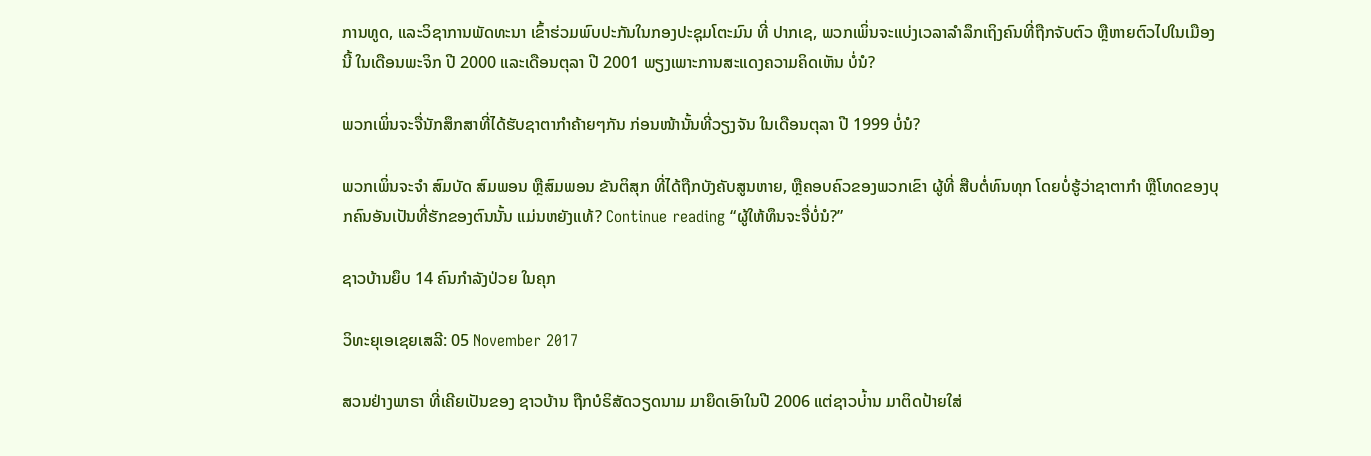ການທູດ, ແລະວິຊາການພັດທະນາ ເຂົ້າຮ່ວມພົບປະກັນໃນກອງປະຊຸມໂຕະມົນ ທີ່ ປາກເຊ, ພວກເພິ່ນຈະແບ່ງເວລາລຳລຶກເຖິງຄົນທີ່ຖືກຈັບຕົວ ຫຼືຫາຍຕົວໄປໃນເມືອງນີ້ ໃນເດືອນພະຈິກ ປີ 2000 ແລະເດືອນຕຸລາ ປີ 2001 ພຽງເພາະການສະແດງຄວາມຄິດເຫັນ ບໍ່ນໍ?

ພວກເພິ່ນຈະຈື່ນັກສຶກສາທີ່ໄດ້ຮັບຊາຕາກຳຄ້າຍໆກັນ ກ່ອນໜ້ານັ້ນທີ່ວຽງຈັນ ໃນເດືອນຕຸລາ ປີ 1999 ບໍ່ນໍ?

ພວກເພິ່ນຈະຈຳ ສົມບັດ ສົມພອນ ຫຼືສົມພອນ ຂັນຕິສຸກ ທີ່ໄດ້ຖືກບັງຄັບສູນຫາຍ, ຫຼືຄອບຄົວຂອງພວກເຂົາ ຜູ້ທີ່ ສືບຕໍ່ທົນທຸກ ໂດຍບໍ່ຮູ້ວ່າຊາຕາກຳ ຫຼືໂທດຂອງບຸກຄົນອັນເປັນທີ່ຮັກຂອງຕົນນັ້ນ ແມ່ນຫຍັງແທ້? Continue reading “ຜູ້ໃຫ້ທຶນຈະຈື່ບໍ່ນໍ?”

ຊາວບ້ານຍຶບ 14 ຄົນກໍາລັງປ່ວຍ ໃນຄຸກ

ວິທະຍຸເອເຊຍເສລີ: 05 November 2017

ສວນຢ່າງພາຣາ ທີ່ເຄີຍເປັນຂອງ ຊາວບ້ານ ຖືກບໍຣິສັດວຽດນາມ ມາຍຶດເອົາໃນປີ 2006 ແຕ່ຊາວບ່້ານ ມາຕິດປ້າຍໃສ່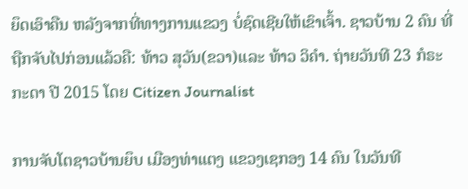ຍຶດເອົາຄືນ ຫລັງຈາກທີ່ທາງການແຂວງ ບໍ່ຊົດເຊີຍໃຫ້ເຂົາເຈົ້າ. ຊາວບ້ານ 2 ຄົນ ທີ່ຖືກຈັບໄປກ່ອນແລ້ວຄື: ທ້າວ ສຸວັນ(ຂວາ)ແລະ ທ້າວ ວິຄຳ. ຖ່າຍວັນທີ 23 ກໍຣະກະດາ ປີ 2015 ໂດຍ Citizen Journalist

ການຈັບໂຕຊາວບ້ານຍຶບ ເມືອງທ່າແຕງ ແຂວງເຊກອງ 14 ຄົນ ໃນວັນທີ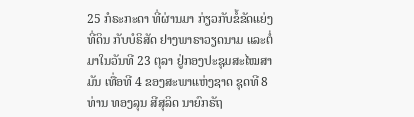25 ກໍຣະກະດາ ທີ່ຜ່ານມາ ກ່ຽວກັບຂໍ້ຂັດແຍ່ງທີ່ດິນ ກັບບໍຣິສັດ ຢາງພາຣາວຽດນາມ ແລະຕໍ່ມາໃນວັນທີ 23 ຕຸລາ ຢູ່ກອງປະຊຸມສະໄໝສາມັນ ເທື່ອທີ 4 ຂອງສະພາແຫ່ງຊາດ ຊຸດທີ 8 ທ່ານ ທອງລຸນ ສີສຸລິດ ນາຍົກຣັຖ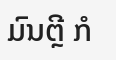ມົນຕຼີ ກໍ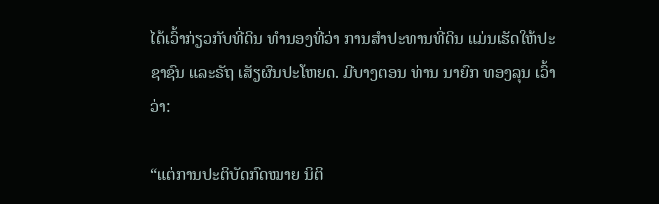ໄດ້ເວົ້າກ່ຽວກັບທີ່ດິນ ທຳນອງທີ່ວ່າ ການສຳປະທານທີ່ດິນ ແມ່ນເຮັດໃຫ້ປະຊາຊົນ ແລະຣັຖ ເສັຽຜົນປະໂຫຍດ. ມີບາງຕອນ ທ່ານ ນາຍົກ ທອງລຸນ ເວົ້າວ່າ:

“ແຕ່ການປະຕິບັດກົດໝາຍ ນິຕິ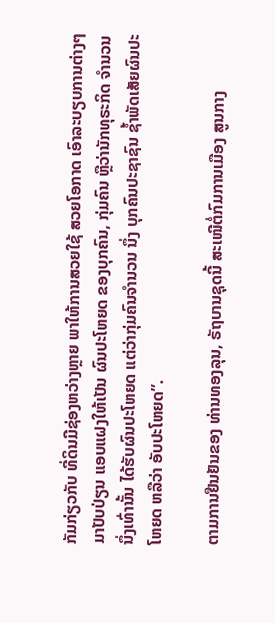ກັມກ່ຽວກັບ ທີ່ດິນມີຊ່ອງຫວ່າງຫຼາຍ ພາໃຫ້ການສວຍໃຊ້ ສວຍໂອກາດ ເອົາລະບຽບການຕ່າງໆມາປັບປ່ຽນ ແອບແຝງໃຫ້ເປັນ ຜົນປະໂຫຍດ ຂອງບຸກຄົນ, ກຸ່ມຄົນ ຫຼືວ່ານັກທຸຣະກິດ ຈໍານວນນຶ່ງເທົ່ານັ້ນ ໄດ້ຮັບຜົນປະໂຫຍດ ແຕ່ວ່າກຸ່ມຄົນຈໍານວນ ນຶ່ງ ບຸກຄົນປະຊາຊົນ ຊໍ້າພັດເສັຍຜົນປະໂຫຍດ ຫລືວ່າ ອັບປະໂຫຍດ”.

ຕາມການຢືນຢັນຂອງ ທ່ານທອງລຸນ, ຣັຖບານຊຸດນີ້ ສະເໜີຕໍ່ກົມການເມືອງ ສູນກາງ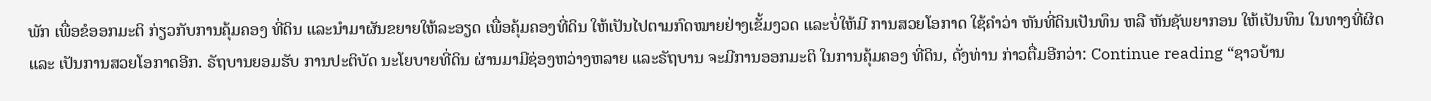ພັກ ເພື່ອຂໍອອກມະຕິ ກ່ຽວກັບການຄຸ້ມຄອງ ທີ່ດິນ ແລະນໍາມາຜັນຂຍາຍໃຫ້ລະອຽດ ເພື່ອຄຸ້ມຄອງທີ່ດິນ ໃຫ້ເປັນໄປຕາມກົດໝາຍຢ່າງເຂັ້ມງວດ ແລະບໍ່ໃຫ້ມີ ການສວຍໂອກາດ ໃຊ້ຄໍາວ່າ ຫັນທີ່ດິນເປັນທຶນ ຫລື ຫັນຊັພຍາກອນ ໃຫ້ເປັນທຶນ ໃນທາງທີ່ຜິດ ແລະ ເປັນການສວຍໂອກາດອີກ. ຣັຖບານຍອມຮັບ ການປະຕິບັດ ນະໂຍບາຍທີ່ດິນ ຜ່ານມາມີຊ່ອງຫວ່າງຫລາຍ ແລະຣັຖບານ ຈະມີການອອກມະຕິ ໃນການຄຸ້ມຄອງ ທີ່ດິນ, ດັ່ງທ່ານ ກ່າວຕື່ມອີກວ່າ: Continue reading “ຊາວບ້ານ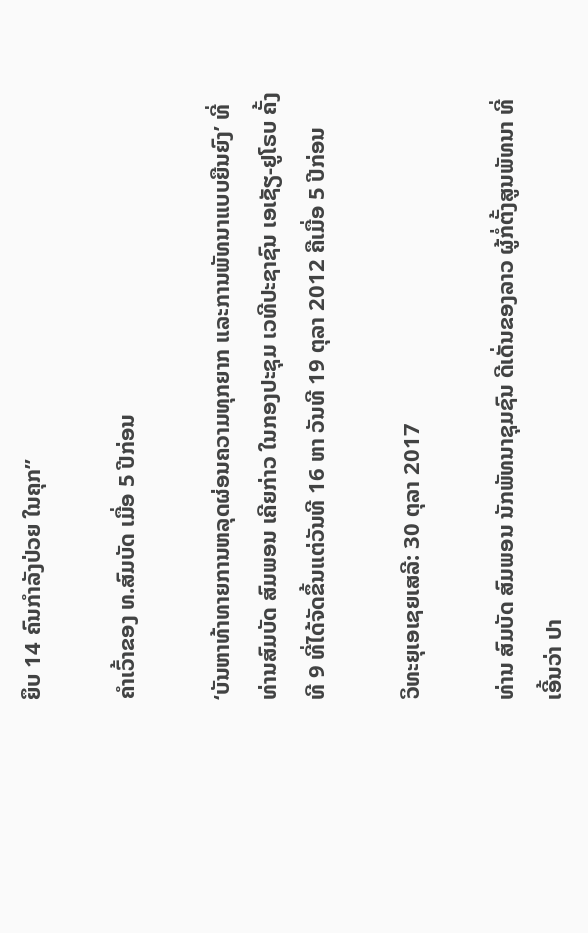ຍຶບ 14 ຄົນກໍາລັງປ່ວຍ ໃນຄຸກ”

ຄໍາເວົ້າຂອງ ທ.ສົມບັດ ເມື່ອ 5 ປີກ່ອນ

‘ບັນຫາທ້າທາຍການຫລຸດຜ່ອນຄວາມທຸກຍາກ ແລະການພັທນາແບບຍືນຍົງ’ ທີ່ ທ່ານສົມບັດ ສົມພອນ ເຄີຍກ່າວ ໃນກອງປະຊຸມ ເວທີປະຊາຊົນ ເອເຊັຽ-ຢູໂຣບ ຄັ້ງທີ 9 ທີ່ໄດ້ຈັດຂຶ້ນແຕ່ວັນທີ 16 ຫາ ວັນທີ 19 ຕຸລາ 2012 ຄືເມື່ອ 5 ປີກ່ອນ

ວິທະຍຸເອເຊຍເສລີ: 30 ຕຸລາ 2017

ທ່ານ ສົມບັດ ສົມພອນ ນັກພັທນາຊຸມຊົນ ດີເດັ່ນຂອງລາວ ຜູ້ກໍ່ຕັ້ງສູນພັທນາ ທີ່ເອີ້ນວ່າ ປາ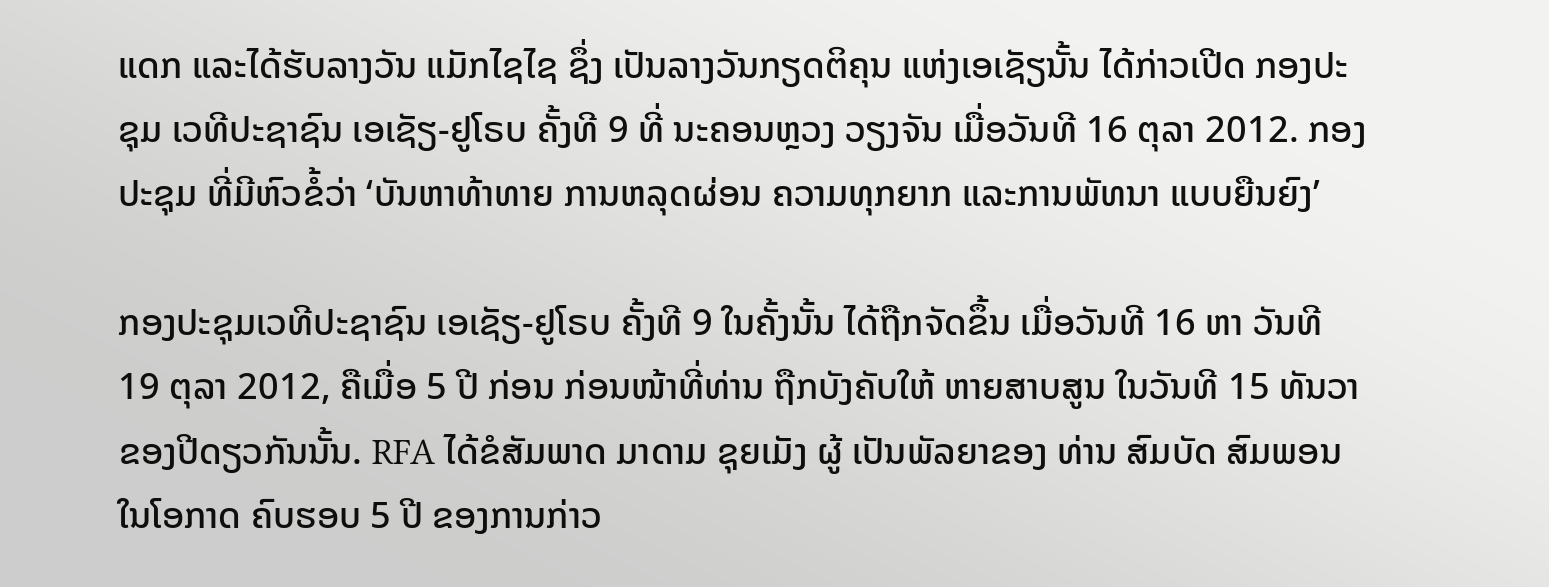ແດກ ແລະໄດ້ຮັບລາງວັນ ແມັກໄຊໄຊ ຊຶ່ງ ເປັນລາງວັນກຽດຕິຄຸນ ແຫ່ງເອເຊັຽນັ້ນ ໄດ້ກ່າວເປີດ ກອງປະຊຸມ ເວທີປະຊາຊົນ ເອເຊັຽ-ຢູໂຣບ ຄັ້ງທີ 9 ທີ່ ນະຄອນຫຼວງ ວຽງຈັນ ເມື່ອວັນທີ 16 ຕຸລາ 2012. ກອງປະຊຸມ ທີ່ມີຫົວຂໍ້ວ່າ ‘ບັນຫາທ້າທາຍ ການຫລຸດຜ່ອນ ຄວາມທຸກຍາກ ແລະການພັທນາ ແບບຍືນຍົງ’

ກອງປະຊຸມເວທີປະຊາຊົນ ເອເຊັຽ-ຢູໂຣບ ຄັ້ງທີ 9 ໃນຄັ້ງນັ້ນ ໄດ້ຖືກຈັດຂຶ້ນ ເມື່ອວັນທີ 16 ຫາ ວັນທີ 19 ຕຸລາ 2012, ຄືເມື່ອ 5 ປີ ກ່ອນ ກ່ອນໜ້າທີ່ທ່ານ ຖືກບັງຄັບໃຫ້ ຫາຍສາບສູນ ໃນວັນທີ 15 ທັນວາ ຂອງປີດຽວກັນນັ້ນ. RFA ໄດ້ຂໍສັມພາດ ມາດາມ ຊຸຍເມັງ ຜູ້ ເປັນພັລຍາຂອງ ທ່ານ ສົມບັດ ສົມພອນ ໃນໂອກາດ ຄົບຮອບ 5 ປີ ຂອງການກ່າວ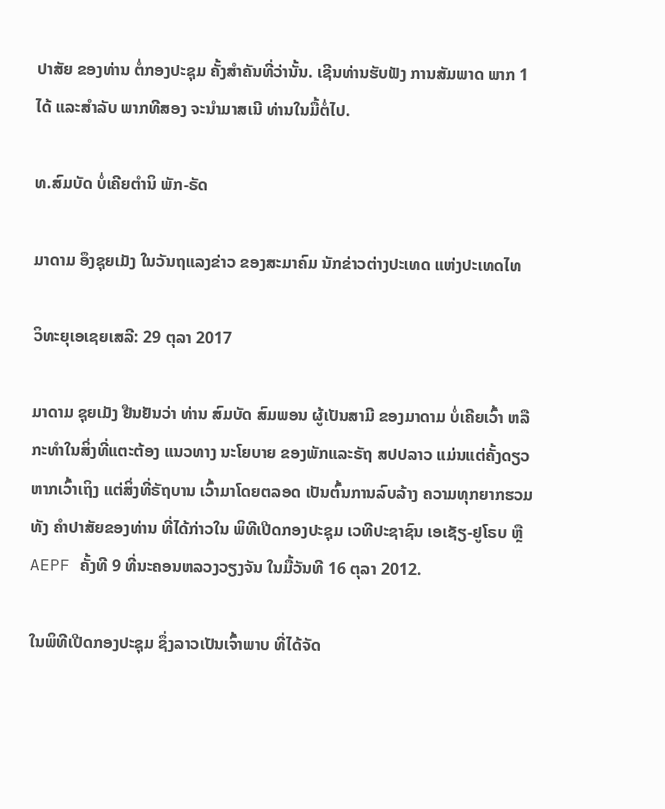ປາສັຍ ຂອງທ່ານ ຕໍ່ກອງປະຊຸມ ຄັ້ງສໍາຄັນທີ່ວ່ານັ້ນ. ເຊີນທ່ານຮັບຟັງ ການສັມພາດ ພາກ 1 ໄດ້ ແລະສໍາລັບ ພາກທີສອງ ຈະນຳມາສເນີ ທ່ານໃນມື້ຕໍ່ໄປ.

ທ.ສົມບັດ ບໍ່ເຄີຍຕໍານິ ພັກ-ຣັດ

ມາດາມ ອຶງຊຸຍເມັງ ໃນວັນຖແລງຂ່າວ ຂອງສະມາຄົມ ນັກຂ່າວຕ່າງປະເທດ ແຫ່ງປະເທດໄທ

ວິທະຍຸເອເຊຍເສລີ: 29 ຕຸລາ 2017

ມາດາມ ຊຸຍເມັງ ຢືນຢັນວ່າ ທ່ານ ສົມບັດ ສົມພອນ ຜູ້ເປັນສາມີ ຂອງມາດາມ ບໍ່ເຄີຍເວົ້າ ຫລື ກະທໍາໃນສິ່ງທີ່ແຕະຕ້ອງ ແນວທາງ ນະໂຍບາຍ ຂອງພັກແລະຣັຖ ສປປລາວ ແມ່ນແຕ່ຄັ້ງດຽວ ຫາກເວົ້າເຖິງ ແຕ່ສິ່ງທີ່ຣັຖບານ ເວົ້າມາໂດຍຕລອດ ເປັນຕົ້ນການລົບລ້າງ ຄວາມທຸກຍາກຮວມທັງ ຄໍາປາສັຍຂອງທ່ານ ທີ່ໄດ້ກ່າວໃນ ພິທີເປີດກອງປະຊຸມ ເວທີປະຊາຊົນ ເອເຊັຽ-ຢູໂຣບ ຫຼື AEPF ຄັ້ງທີ 9 ທີ່ນະຄອນຫລວງວຽງຈັນ ໃນມື້ວັນທີ 16 ຕຸລາ 2012.

ໃນພິທີເປີດກອງປະຊຸມ ຊຶ່ງລາວເປັນເຈົ້າພາບ ທີ່ໄດ້ຈັດ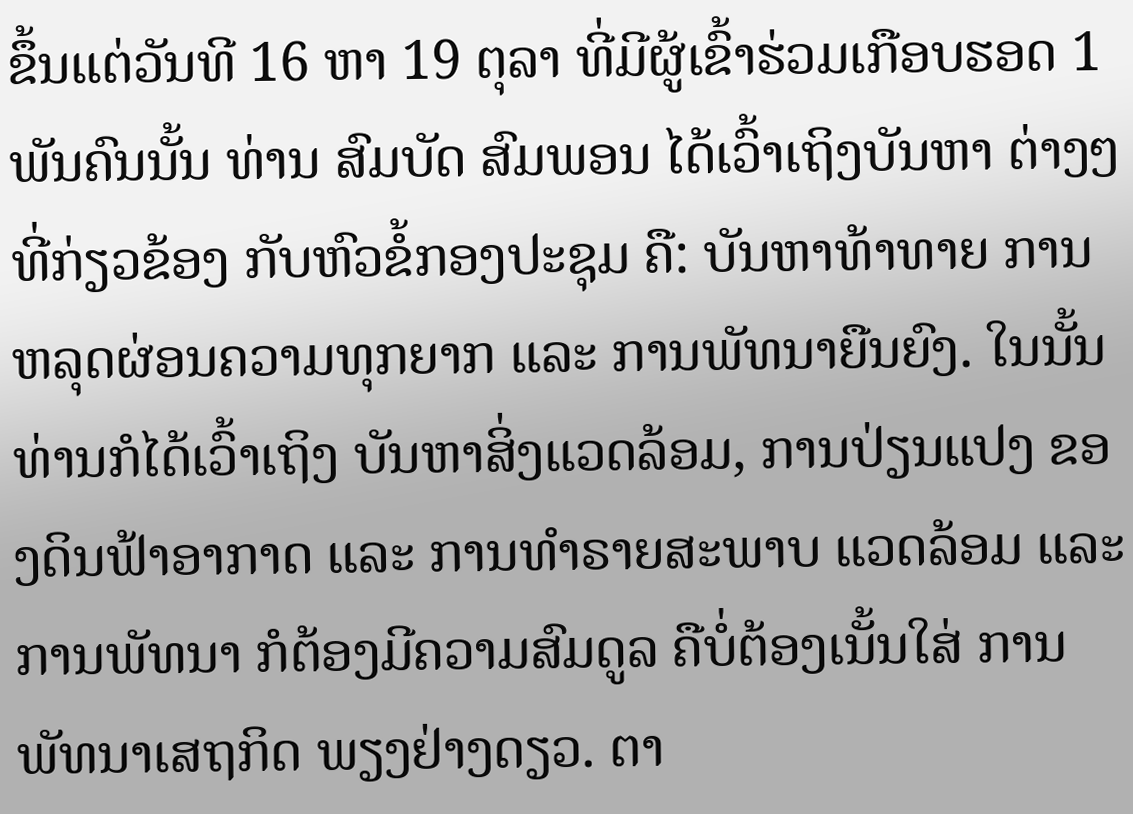ຂຶ້ນແຕ່ວັນທີ 16 ຫາ 19 ຕຸລາ ທີ່ມີຜູ້ເຂົ້າຮ່ວມເກືອບຮອດ 1 ພັນຄົນນັ້ນ ທ່ານ ສົມບັດ ສົມພອນ ໄດ້ເວົ້າເຖິງບັນຫາ ຕ່າງໆທີ່ກ່ຽວຂ້ອງ ກັບຫົວຂໍ້ກອງປະຊຸມ ຄື: ບັນຫາທ້າທາຍ ການຫລຸດຜ່ອນຄວາມທຸກຍາກ ແລະ ການພັທນາຍືນຍົງ. ໃນນັ້ນ ທ່ານກໍໄດ້ເວົ້າເຖິງ ບັນຫາສິ່ງແວດລ້ອມ, ການປ່ຽນແປງ ຂອງດິນຟ້າອາກາດ ແລະ ການທໍາຣາຍສະພາບ ແວດລ້ອມ ແລະ ການພັທນາ ກໍຕ້ອງມີຄວາມສົມດູລ ຄືບໍ່ຕ້ອງເນັ້ນໃສ່ ການພັທນາເສຖກິດ ພຽງຢ່າງດຽວ. ຕາ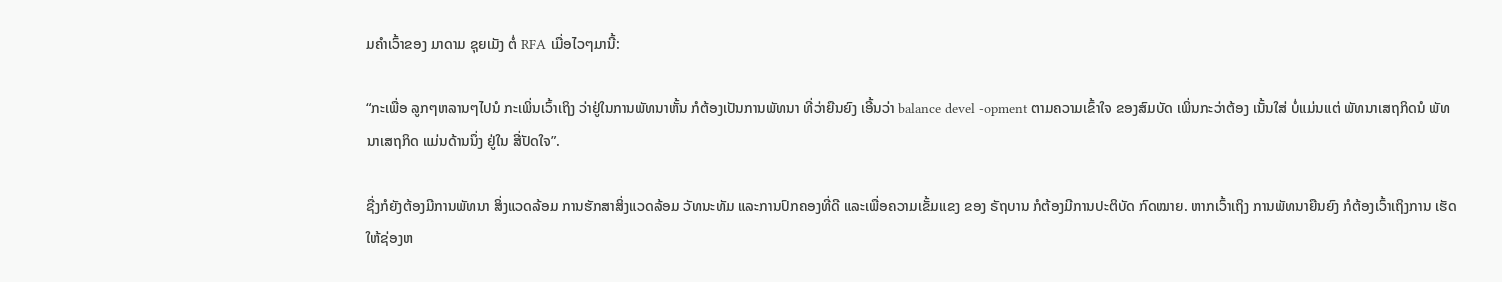ມຄໍາເວົ້າຂອງ ມາດາມ ຊຸຍເມັງ ຕໍ່ RFA ເມື່ອໄວໆມານີ້:

“ກະເພື່ອ ລູກໆຫລານໆໄປນໍ ກະເພິ່ນເວົ້າເຖິງ ວ່າຢູ່ໃນການພັທນາຫັ້ນ ກໍຕ້ອງເປັນການພັທນາ ທີ່ວ່າຍືນຍົງ ເອີ້ນວ່າ balance devel -opment ຕາມຄວາມເຂົ້າໃຈ ຂອງສົມບັດ ເພິ່ນກະວ່າຕ້ອງ ເນັ້ນໃສ່ ບໍ່ແມ່ນແຕ່ ພັທນາເສຖກິດນໍ ພັທນາເສຖກິດ ແມ່ນດ້ານນຶ່ງ ຢູ່ໃນ ສີ່ປັດໃຈ”.

ຊື່ງກໍຍັງຕ້ອງມີການພັທນາ ສິ່ງແວດລ້ອມ ການຮັກສາສິ່ງແວດລ້ອມ ວັທນະທັມ ແລະການປົກຄອງທີ່ດີ ແລະເພື່ອຄວາມເຂັ້ມແຂງ ຂອງ ຣັຖບານ ກໍຕ້ອງມີການປະຕິບັດ ກົດໝາຍ. ຫາກເວົ້າເຖິງ ການພັທນາຍືນຍົງ ກໍຕ້ອງເວົ້າເຖິງການ ເຮັດໃຫ້ຊ່ອງຫ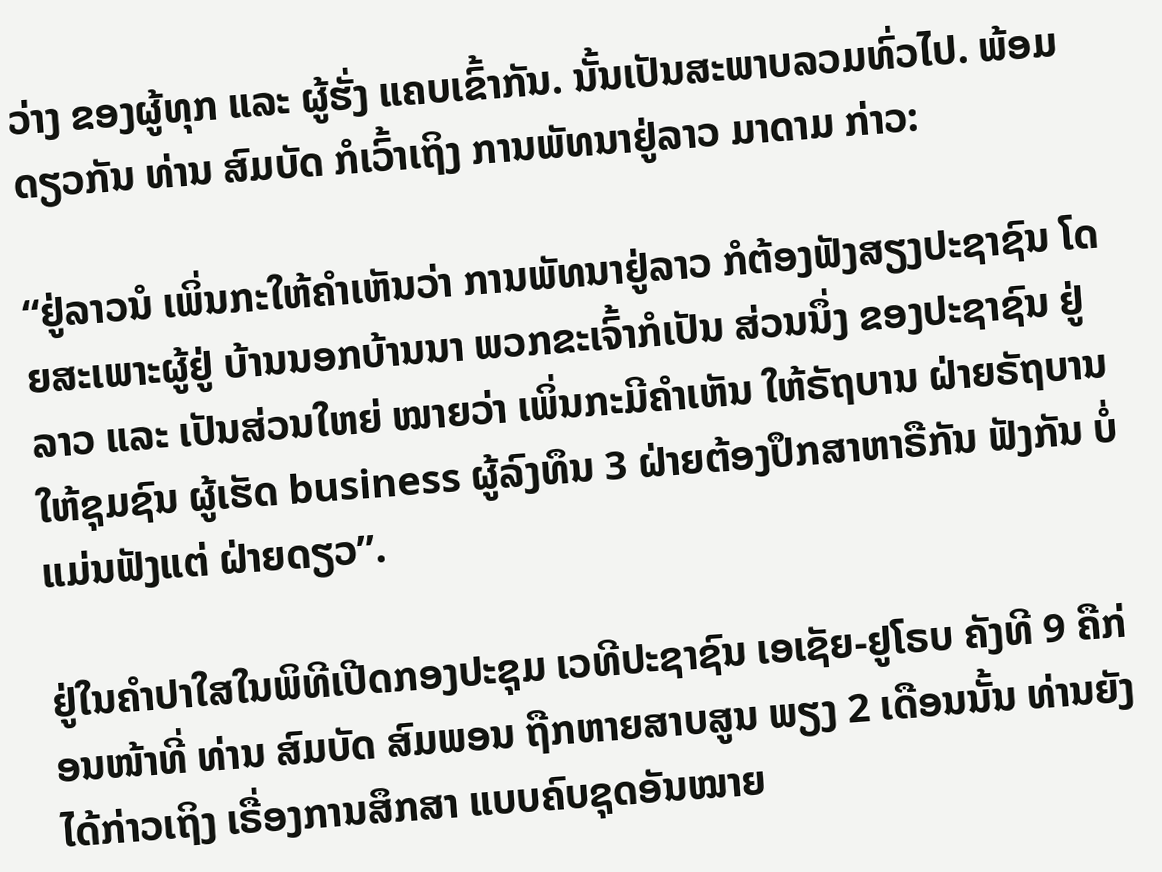ວ່າງ ຂອງຜູ້ທຸກ ແລະ ຜູ້ຮັ່ງ ແຄບເຂົ້າກັນ. ນັ້ນເປັນສະພາບລວມທົ່ວໄປ. ພ້ອມດຽວກັນ ທ່ານ ສົມບັດ ກໍເວົ້າເຖິງ ການພັທນາຢູ່ລາວ ມາດາມ ກ່າວ:

“ຢູ່ລາວນໍ ເພິ່ນກະໃຫ້ຄໍາເຫັນວ່າ ການພັທນາຢູ່ລາວ ກໍຕ້ອງຟັງສຽງປະຊາຊົນ ໂດຍສະເພາະຜູ້ຢູ່ ບ້ານນອກບ້ານນາ ພວກຂະເຈົ້າກໍເປັນ ສ່ວນນຶ່ງ ຂອງປະຊາຊົນ ຢູ່ລາວ ແລະ ເປັນສ່ວນໃຫຍ່ ໝາຍວ່າ ເພິ່ນກະມີຄໍາເຫັນ ໃຫ້ຣັຖບານ ຝ່າຍຣັຖບານ ໃຫ້ຊຸມຊົນ ຜູ້ເຮັດ business ຜູ້ລົງທຶນ 3 ຝ່າຍຕ້ອງປຶກສາຫາຣືກັນ ຟັງກັນ ບໍ່ແມ່ນຟັງແຕ່ ຝ່າຍດຽວ”.

ຢູ່ໃນຄໍາປາໃສໃນພິທີເປີດກອງປະຊຸມ ເວທີປະຊາຊົນ ເອເຊັຍ-ຢູໂຣບ ຄັງທີ 9 ຄືກ່ອນໜ້າທີ່ ທ່ານ ສົມບັດ ສົມພອນ ຖືກຫາຍສາບສູນ ພຽງ 2 ເດືອນນັ້ນ ທ່ານຍັງໄດ້ກ່າວເຖິງ ເຣື່ອງການສຶກສາ ແບບຄົບຊຸດອັນໝາຍ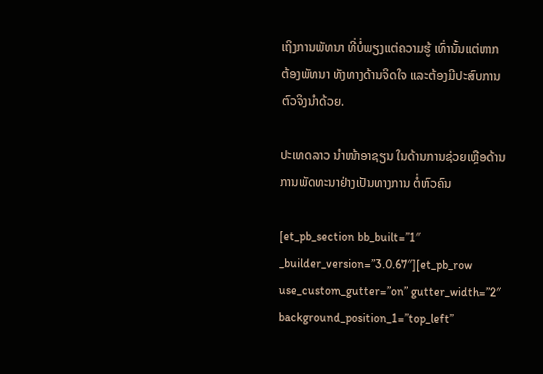ເຖິງການພັທນາ ທີ່ບໍ່ພຽງແຕ່ຄວາມຮູ້ ເທົ່ານັ້ນແຕ່ຫາກ ຕ້ອງພັທນາ ທັງທາງດ້ານຈິດໃຈ ແລະຕ້ອງມີປະສົບການ ຕົວຈິງນໍາດ້ວຍ.

ປະເທດລາວ ນຳໜ້າອາຊຽນ ໃນດ້ານການຊ່ວຍເຫຼືອດ້ານການພັດທະນາຢ່າງເປັນທາງການ ຕໍ່ຫົວຄົນ

[et_pb_section bb_built=”1″ _builder_version=”3.0.67″][et_pb_row use_custom_gutter=”on” gutter_width=”2″ background_position_1=”top_left”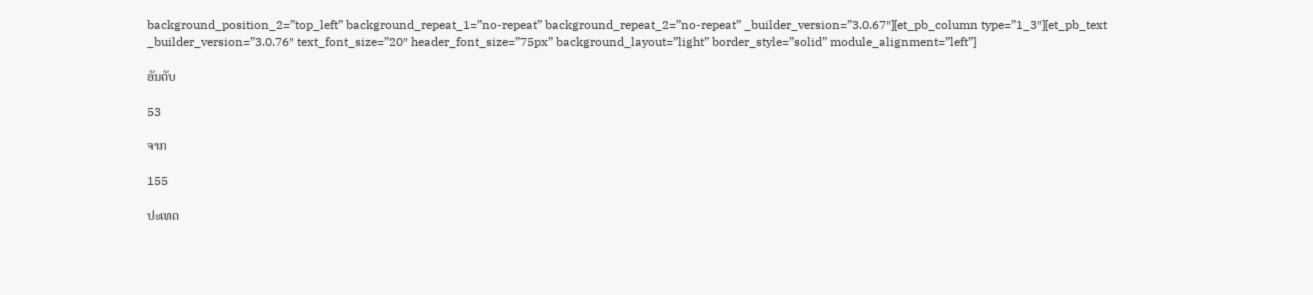background_position_2=”top_left” background_repeat_1=”no-repeat” background_repeat_2=”no-repeat” _builder_version=”3.0.67″][et_pb_column type=”1_3″][et_pb_text _builder_version=”3.0.76″ text_font_size=”20″ header_font_size=”75px” background_layout=”light” border_style=”solid” module_alignment=”left”]

ອັນດັບ

53

ຈາກ

155

ປະເທດ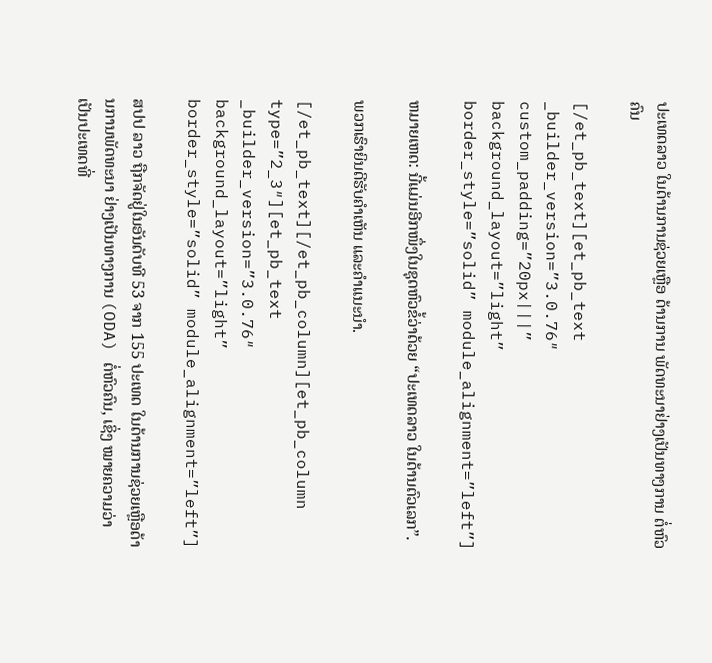ປະເທດລາວ ໃນດ້ານການຊ່ວຍເຫຼືອ ດ້ານການ ພັດທະນາຢ່າງເປັນທາງການ ຕໍ່ຫົວຄົນ

[/et_pb_text][et_pb_text _builder_version=”3.0.76″ custom_padding=”20px|||” background_layout=”light” border_style=”solid” module_alignment=”left”]

ຫມາຍເຫດ: ນີ້ແມ່ນອີກໜຶ່ງໃນຊຸດຫົວຂໍ້ວ່າດ້ວຍ “ປະເທດລາວ ໃນດ້ານຕົວເລກ”.

ພວກເຮົາຍິນດີຮັບຄຳເຫັນ ແລະຄຳແນະນຳ.

[/et_pb_text][/et_pb_column][et_pb_column type=”2_3″][et_pb_text _builder_version=”3.0.76″ background_layout=”light” border_style=”solid” module_alignment=”left”]

ສປປ ລາວ ຖືກຈັດຢູ່ໃນອັນດັບທີ 53 ຈາກ 155 ປະເທດ ໃນດ້ານການຊ່ວຍເຫຼືອດ້ານການພັດທະນາ ຢ່າງເປັນທາງການ (ODA) ຕໍ່ຫົວຄົນ, ເຊິ່ງ ໝາຍຄວາມວ່າ ເປັນປະເທດທີ່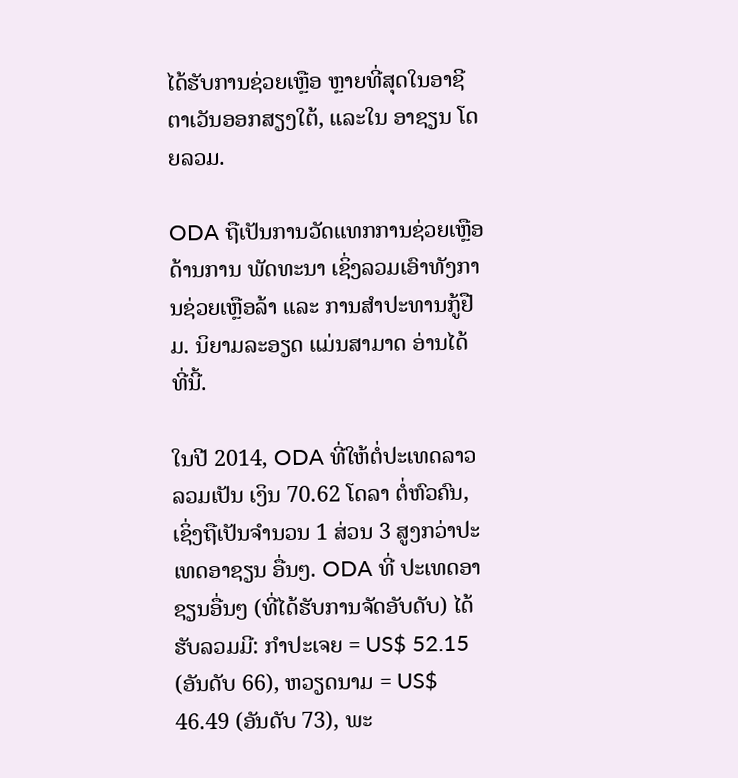ໄດ້ຮັບການຊ່ວຍເຫຼືອ ຫຼາຍທີ່ສຸດໃນອາຊີຕາເວັນອອກສຽງໃຕ້, ແລະໃນ ອາຊຽນ ໂດຍລວມ.

ODA ຖືເປັນການວັດແທກການຊ່ວຍເຫຼືອດ້ານການ ພັດທະນາ ເຊິ່ງລວມເອົາທັງການຊ່ວຍເຫຼືອລ້າ ແລະ ການສຳປະທານກູ້ຢືມ. ນິຍາມລະອຽດ ແມ່ນສາມາດ ອ່ານໄດ້ ທີ່ນີ້.

ໃນປີ 2014, ODA ທີ່ໃຫ້ຕໍ່ປະເທດລາວ ລວມເປັນ ເງິນ 70.62 ໂດລາ ຕໍ່ຫົວຄົນ, ເຊິ່ງຖືເປັນຈຳນວນ 1 ສ່ວນ 3 ສູງກວ່າປະເທດອາຊຽນ ອື່ນໆ. ODA ທີ່ ປະເທດອາຊຽນອື່ນໆ (ທີ່ໄດ້ຮັບການຈັດອັບດັບ) ໄດ້ ຮັບລວມມີ: ກຳປະເຈຍ = US$ 52.15 (ອັນດັບ 66), ຫວຽດນາມ = US$ 46.49 (ອັນດັບ 73), ພະ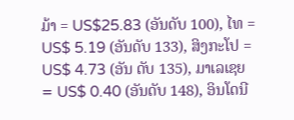ມ້າ = US$25.83 (ອັນດັບ 100), ໄທ = US$ 5.19 (ອັນດັບ 133), ສິງກະໂປ = US$ 4.73 (ອັນ ດັບ 135), ມາເລເຊຍ = US$ 0.40 (ອັນດັບ 148), ອິນໂດນີ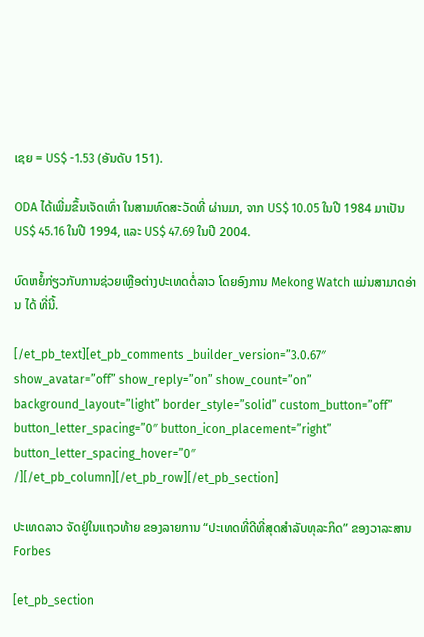ເຊຍ = US$ -1.53 (ອັນດັບ 151).

ODA ໄດ້ເພີ່ມຂຶ້ນເຈັດເທົ່າ ໃນສາມທົດສະວັດທີ່ ຜ່ານມາ, ຈາກ US$ 10.05 ໃນປີ 1984 ມາເປັນ US$ 45.16 ໃນປີ 1994, ແລະ US$ 47.69 ໃນປີ 2004.

ບົດຫຍໍ້ກ່ຽວກັບການຊ່ວຍເຫຼືອຕ່າງປະເທດຕໍ່ລາວ ໂດຍອົງການ Mekong Watch ແມ່ນສາມາດອ່ານ ໄດ້ ທີ່ນີ້.

[/et_pb_text][et_pb_comments _builder_version=”3.0.67″ show_avatar=”off” show_reply=”on” show_count=”on” background_layout=”light” border_style=”solid” custom_button=”off” button_letter_spacing=”0″ button_icon_placement=”right” button_letter_spacing_hover=”0″ /][/et_pb_column][/et_pb_row][/et_pb_section]

ປະເທດລາວ ຈັດຢູ່ໃນແຖວທ້າຍ ຂອງລາຍການ “ປະເທດທີ່ດີທີ່ສຸດສຳລັບທຸລະກິດ” ຂອງວາລະສານ Forbes

[et_pb_section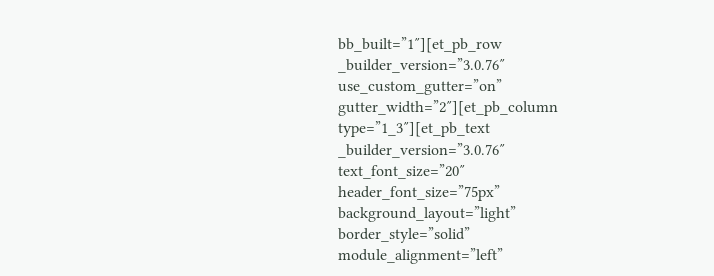bb_built=”1″][et_pb_row _builder_version=”3.0.76″ use_custom_gutter=”on” gutter_width=”2″][et_pb_column type=”1_3″][et_pb_text _builder_version=”3.0.76″ text_font_size=”20″ header_font_size=”75px” background_layout=”light” border_style=”solid” module_alignment=”left”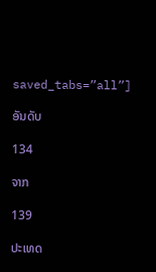saved_tabs=”all”]

ອັນດັບ

134

ຈາກ

139

ປະເທດ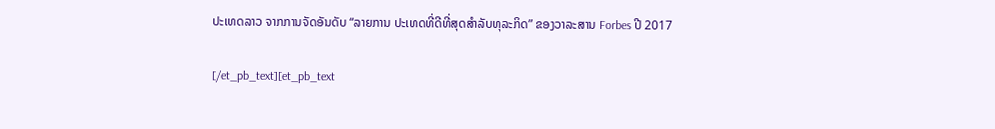ປະເທດລາວ ຈາກການຈັດອັນດັບ “ລາຍການ ປະເທດທີ່ດີທີ່ສຸດສຳລັບທຸລະກິດ” ຂອງວາລະສານ Forbes ປີ 2017

[/et_pb_text][et_pb_text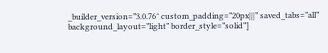_builder_version=”3.0.76″ custom_padding=”20px|||” saved_tabs=”all” background_layout=”light” border_style=”solid”]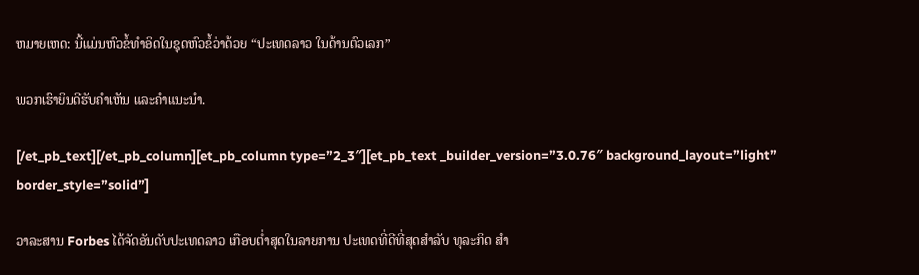ຫມາຍເຫດ: ນີ້ແມ່ນຫົວຂໍ້ທໍາອິດໃນຊຸດຫົວຂໍ້ວ່າດ້ວຍ “ປະເທດລາວ ໃນດ້ານຕົວເລກ”

ພວກເຮົາຍິນດີຮັບຄຳເຫັນ ແລະຄຳແນະນຳ.

[/et_pb_text][/et_pb_column][et_pb_column type=”2_3″][et_pb_text _builder_version=”3.0.76″ background_layout=”light” border_style=”solid”]

ວາລະສານ Forbes ໄດ້ຈັດອັນດັບປະເທດລາວ ເກືອບຕ່ຳສຸດໃນລາຍການ ປະເທດທີ່ດີທີ່ສຸດສຳລັບ ທຸລະກິດ ສຳ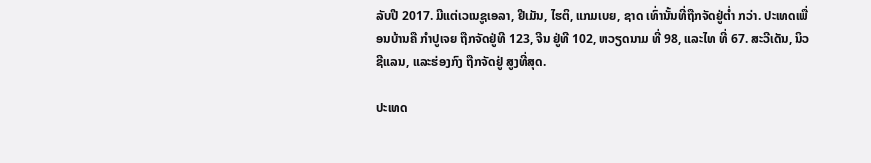ລັບປີ 2017. ມີແຕ່ເວເນຊູເອລາ, ຢີເມັນ, ໄຮຕິ, ແກມເບຍ, ຊາດ ເທົ່ານັ້ນທີ່ຖືກຈັດຢູ່ຕ່ຳ ກວ່າ. ປະເທດເພື່ອນບ້ານຄື ກຳປູເຈຍ ຖືກຈັດຢູ່ທີ 123, ຈີນ ຢູ່ທີ 102, ຫວຽດນາມ ທີ່ 98, ແລະໄທ ທີ່ 67. ສະວີເດັນ, ນິວ ຊີແລນ, ແລະຮ່ອງກົງ ຖືກຈັດຢູ່ ສູງທີ່ສຸດ.

ປະເທດ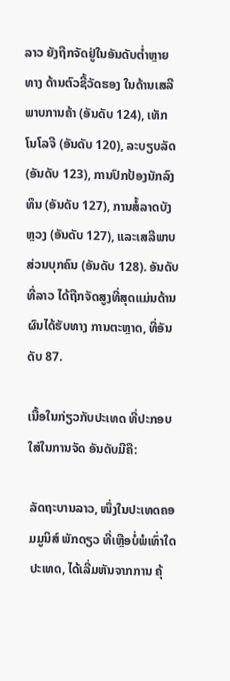ລາວ ຍັງຖືກຈັດຢູ່ໃນອັນດັບຕ່ຳຫຼາຍ ທາງ ດ້ານຕົວຊີ້ວັດຮອງ ໃນດ້ານເສລີພາບການຄ້າ (ອັນດັບ 124), ເທັກໂນໂລຈີ (ອັນດັບ 120), ລະບຽບລັດ (ອັນດັບ 123), ການປົກປ້ອງນັກລົງທຶນ (ອັນດັບ 127), ການສໍ້ລາດບັງຫຼວງ (ອັນດັບ 127), ແລະເສລີພາບສ່ວນບຸກຄົນ (ອັນດັບ 128). ອັນດັບ ທີ່ລາວ ໄດ້ຖືກຈັດສູງທີ່ສຸດແມ່ນດ້ານຜົນໄດ້ຮັບທາງ ການຕະຫຼາດ, ທີ່ອັນດັບ 87.

ເນື້ອໃນກ່ຽວກັບປະເທດ ທີ່ປະກອບໃສ່ໃນການຈັດ ອັນດັບມີຄື:

ລັດຖະບານລາວ, ໜຶ່ງໃນປະເທດຄອມມູນິສ໌ ພັກດຽວ ທີ່ເຫຼືອບໍ່ພໍເທົ່າໃດປະເທດ, ໄດ້ເລີ່ມຫັນຈາກການ ຄຸ້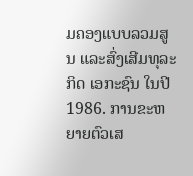ມຄອງແບບລວມສູນ ແລະສົ່ງເສີມທຸລະກິດ ເອກະຊົນ ໃນປີ 1986. ການຂະຫຍາຍຕົວເສ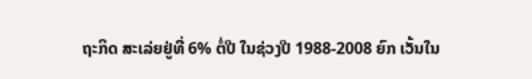ຖະກິດ ສະເລ່ຍຢູ່ທີ່ 6% ຕໍ່ປີ ໃນຊ່ວງປີ 1988-2008 ຍົກ ເວັ້ນໃນ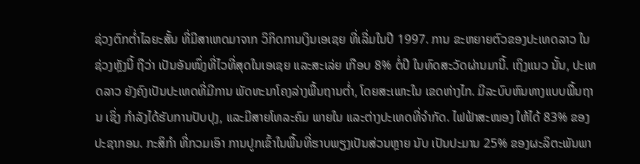ຊ່ວງຕົກຕ່ຳໄລຍະສັ້ນ ທີ່ມີສາເຫດມາຈາກ ວິກິດການເງິນເອເຊຍ ທີ່ເລີ່ມໃນປີ 1997. ການ ຂະຫຍາຍຕົວຂອງປະເທດລາວ ໃນຊ່ວງຫຼັງນີ້ ຖືວ່າ ເປັນອັນໜຶ່ງທີ່ໄວທີ່ສຸດໃນເອເຊຍ ແລະສະເລ່ຍ ເກືອບ 8% ຕໍ່ປີ ໃນທົດສະວັດຜ່ານມານີ້. ເຖິງແນວ ນັ້ນ, ປະເທດລາວ ຍັງຄົງເປັນປະເທດທີ່ມີການ ພັດທະນາໂຄງລ່າງພື້ນຖານຕ່ຳ, ໂດຍສະເພາະໃນ ເຂດຫ່າງໄກ. ມີລະບົບຫົນທາງແບບພື້ນຖານ ເຊິ່ງ ກຳລັງໄດ້ຮັບການປັບປຸງ, ແລະມີສາຍໂທລະຄົມ ພາຍໃນ ແລະຕ່າງປະເທດທີ່ຈຳກັດ. ໄຟຟ້າສະໜອງ ໃຫ້ໄດ້ 83% ຂອງປະຊາກອນ. ກະສິກຳ ທີ່ກວມເອົາ ການປູກເຂົ້າໃນພື້ນທີ່ຮາບພຽງເປັນສ່ວນຫຼາຍ ນັບ ເປັນປະມານ 25% ຂອງຜະລິຕະພັນພາ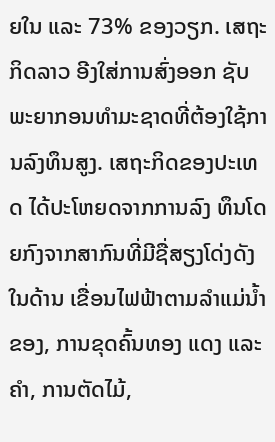ຍໃນ ແລະ 73% ຂອງວຽກ. ເສຖະກິດລາວ ອີງໃສ່ການສົ່ງອອກ ຊັບພະຍາກອນທຳມະຊາດທີ່ຕ້ອງໃຊ້ການລົງທຶນສູງ. ເສຖະກິດຂອງປະເທດ ໄດ້ປະໂຫຍດຈາກການລົງ ທຶນໂດຍກົງຈາກສາກົນທີ່ມີຊື່ສຽງໂດ່ງດັງ ໃນດ້ານ ເຂື່ອນໄຟຟ້າຕາມລຳແມ່ນ້ຳຂອງ, ການຂຸດຄົ້ນທອງ ແດງ ແລະຄຳ, ການຕັດໄມ້,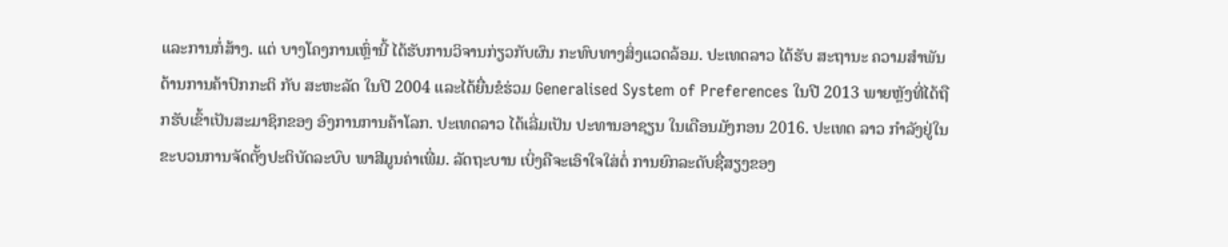ແລະການກໍ່ສ້າງ. ແຕ່ ບາງໂຄງການເຫຼົ່ານີ້ ໄດ້ຮັບການວິຈານກ່ຽວກັບຜົນ ກະທົບທາງສິ່ງແວດລ້ອມ. ປະເທດລາວ ໄດ້ຮັບ ສະຖານະ ຄວາມສຳພັນດ້ານການຄ້າປົກກະຕິ ກັບ ສະຫະລັດ ໃນປີ 2004 ແລະໄດ້ຍື່ນຂໍຮ່ວມ Generalised System of Preferences ໃນປີ 2013 ພາຍຫຼັງທີ່ໄດ້ຖືກຮັບເຂົ້າເປັນສະມາຊິກຂອງ ອົງການການຄ້າໂລກ. ປະເທດລາວ ໄດ້ເລີ່ມເປັນ ປະທານອາຊຽນ ໃນເດືອນມັງກອນ 2016. ປະເທດ ລາວ ກຳລັງຢູ່ໃນຂະບວນການຈັດຕັ້ງປະຕິບັດລະບົບ ພາສີມູນຄ່າເພີ່ມ. ລັດຖະບານ ເບິ່ງຄືຈະເອົາໃຈໃສ່ຕໍ່ ການຍົກລະດັບຊື່ສຽງຂອງ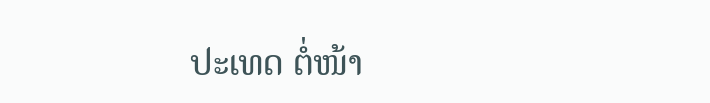ປະເທດ ຕໍ່ໜ້າ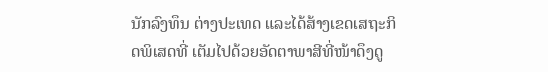ນັກລົງທຶນ ຕ່າງປະເທດ ແລະໄດ້ສ້າງເຂດເສຖະກິດພິເສດທີ່ ເຕັມໄປດ້ວຍອັດຕາພາສີທີ່ໜ້າດຶງດູ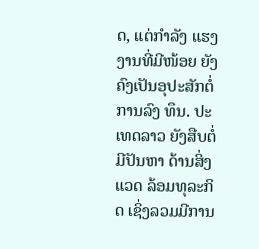ດ, ແຕ່ກຳລັງ ແຮງງານທີ່ມີໜ້ອຍ ຍັງຄົງເປັນອຸປະສັກຕໍ່ການລົງ ທຶນ. ປະເທດລາວ ຍັງສືບຕໍ່ມີປັນຫາ ດ້ານສິ່ງແວດ ລ້ອມທຸລະກິດ ເຊິ່ງລວມມີການ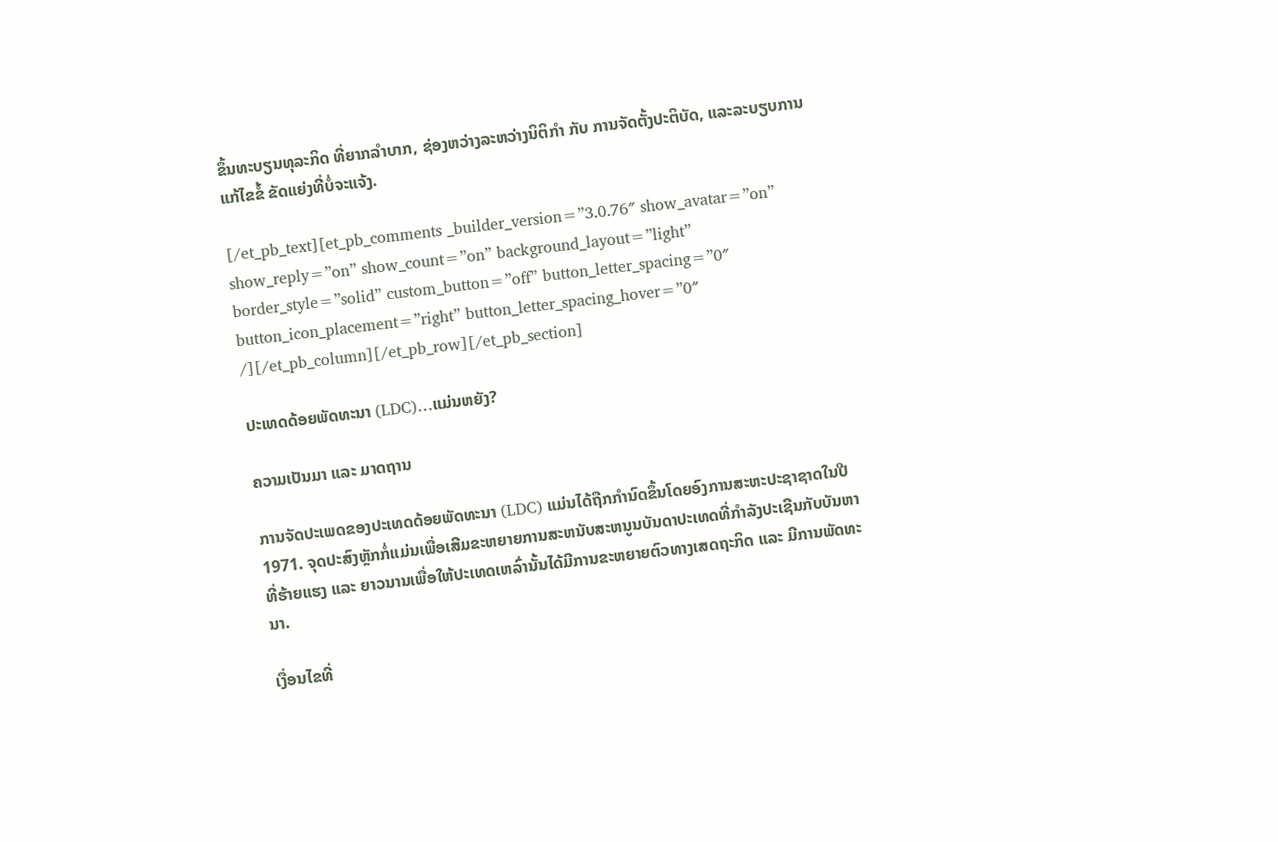ຂຶ້ນທະບຽນທຸລະກິດ ທີ່ຍາກລຳບາກ, ຊ່ອງຫວ່າງລະຫວ່າງນິຕິກຳ ກັບ ການຈັດຕັ້ງປະຕິບັດ, ແລະລະບຽບການແກ້ໄຂຂໍ້ ຂັດແຍ່ງທີ່ບໍ່ຈະແຈ້ງ.

[/et_pb_text][et_pb_comments _builder_version=”3.0.76″ show_avatar=”on” show_reply=”on” show_count=”on” background_layout=”light” border_style=”solid” custom_button=”off” button_letter_spacing=”0″ button_icon_placement=”right” button_letter_spacing_hover=”0″ /][/et_pb_column][/et_pb_row][/et_pb_section]

ປະເທດດ້ອຍພັດທະນາ (LDC)…ແມ່ນຫຍັງ?

ຄວາມເປັນມາ ແລະ ມາດຖານ

ການຈັດປະເພດຂອງປະເທດດ້ອຍພັດທະນາ (LDC) ແມ່ນໄດ້ຖືກກຳນົດຂຶ້ນໂດຍອົງການສະຫະປະຊາຊາດໃນປີ 1971. ຈຸດປະສົງຫຼັກກໍ່ແມ່ນເພື່ອເສີມຂະຫຍາຍການສະຫນັບສະຫນູນບັນດາປະເທດທີ່ກໍາລັງປະເຊີນກັບບັນຫາທີ່ຮ້າຍແຮງ ແລະ ຍາວນານເພື່ອໃຫ້ປະເທດເຫລົ່ານັ້ນໄດ້ມີການຂະຫຍາຍຕົວທາງເສດຖະກິດ ແລະ ມີການພັດທະນາ.

ເງື່ອນໄຂທີ່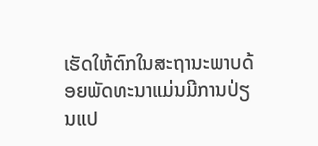ເຮັດໃຫ້ຕົກໃນສະຖານະພາບດ້ອຍພັດທະນາແມ່ນມີການປ່ຽນແປ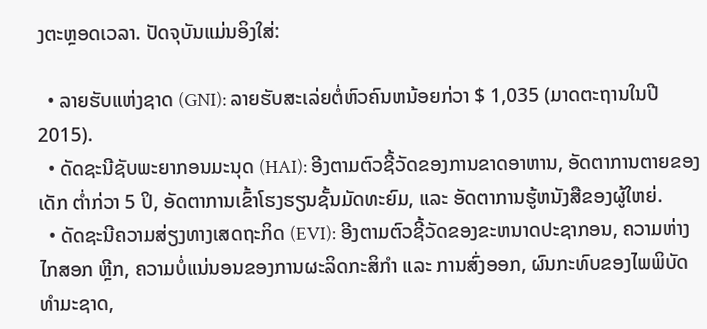ງຕະຫຼອດເວລາ. ປັດຈຸບັນແມ່ນອິງໃສ່:

  • ລາຍຮັບແຫ່ງຊາດ (GNI): ລາຍຮັບສະເລ່ຍຕໍ່ຫົວຄົນຫນ້ອຍກ່ວາ $ 1,035 (ມາດຕະຖານໃນປີ 2015).
  • ດັດຊະນີຊັບພະຍາກອນມະນຸດ (HAI): ອີງຕາມຕົວຊີ້ວັດຂອງການຂາດອາຫານ, ອັດຕາການຕາຍຂອງເດັກ ຕ່ຳກ່ວາ 5 ປິ, ອັດຕາການເຂົ້າໂຮງຮຽນຊັ້ນມັດທະຍົມ, ແລະ ອັດຕາການຮູ້ຫນັງສືຂອງຜູ້ໃຫຍ່.
  • ດັດຊະນີຄວາມສ່ຽງທາງເສດຖະກິດ (EVI): ອີງຕາມຕົວຊີ້ວັດຂອງຂະຫນາດປະຊາກອນ, ຄວາມຫ່າງໄກສອກ ຫຼີກ, ຄວາມບໍ່ແນ່ນອນຂອງການຜະລິດກະສິກໍາ ແລະ ການສົ່ງອອກ, ຜົນກະທົບຂອງໄພພິບັດທໍາມະຊາດ,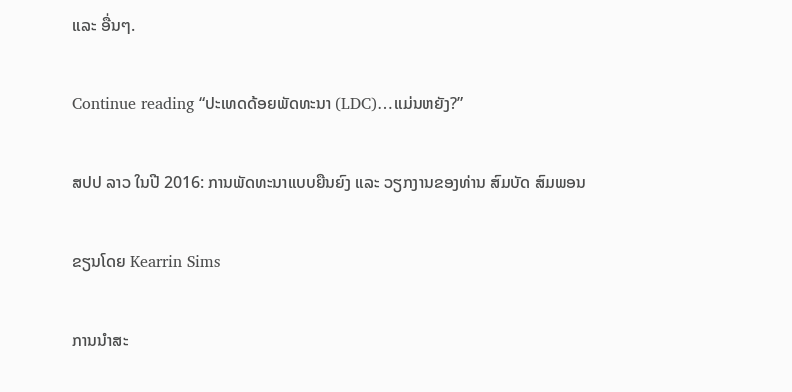ແລະ ອື່ນໆ.

Continue reading “ປະເທດດ້ອຍພັດທະນາ (LDC)…ແມ່ນຫຍັງ?”

ສປປ ລາວ ໃນປີ 2016: ການພັດທະນາແບບຍືນຍົງ ແລະ ວຽກງານຂອງທ່ານ ສົມບັດ ສົມພອນ

ຂຽນໂດຍ Kearrin Sims

ການນຳສະ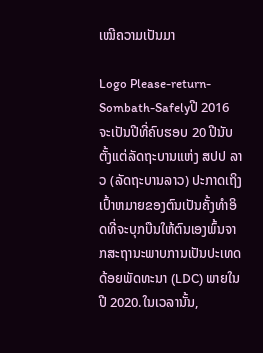ເໝີຄວາມເປັນມາ

Logo Please-return-Sombath-Safelyປີ 2016 ຈະເປັນປີທີ່ຄົບຮອບ 20 ປີນັບຕັ້ງແຕ່ລັດຖະບານແຫ່ງ ສປປ ລາວ (ລັດຖະບານລາວ) ປະກາດເຖິງເປົ້າຫມາຍຂອງຕົນເປັນຄັ້ງທຳອິດທີ່ຈະບຸກບືນໃຫ້ຕົນເອງພົ້ນຈາກສະຖານະພາບການເປັນປະເທດດ້ອຍພັດທະນາ (LDC) ພາຍໃນປີ 2020.ໃນເວລານັ້ນ,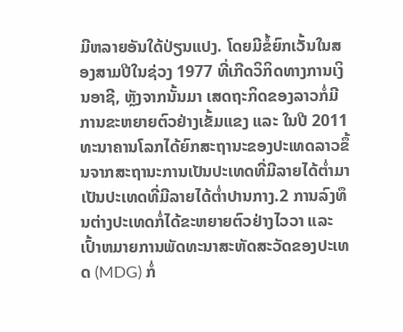ມີຫລາຍອັນໃດ້ປ່ຽນແປງ. ໂດຍມີຂໍ້ຍົກເວັ້ນໃນສອງສາມປີໃນຊ່ວງ 1977 ທີ່ເກີດວິກິດທາງການເງິນອາຊີ, ຫຼັງຈາກນັ້ນມາ ເສດຖະກິດຂອງລາວກໍ່ມີການຂະຫຍາຍຕົວຢ່າງເຂັ້ມແຂງ ແລະ ໃນປີ 2011 ທະນາຄານໂລກໄດ້ຍົກສະຖານະຂອງປະເທດລາວຂຶ້ນຈາກສະຖານະການເປັນປະເທດທີ່ມີລາຍໄດ້ຕ່ຳມາເປັນປະເທດທີ່ມີລາຍໄດ້ຕ່ຳປານກາງ.2 ການລົງທຶນຕ່າງປະເທດກໍ່ໄດ້ຂະຫຍາຍຕົວຢ່າງໄວວາ ແລະ ເປົ້າຫມາຍການພັດທະນາສະຫັດສະວັດຂອງປະເທດ (MDG) ກໍ່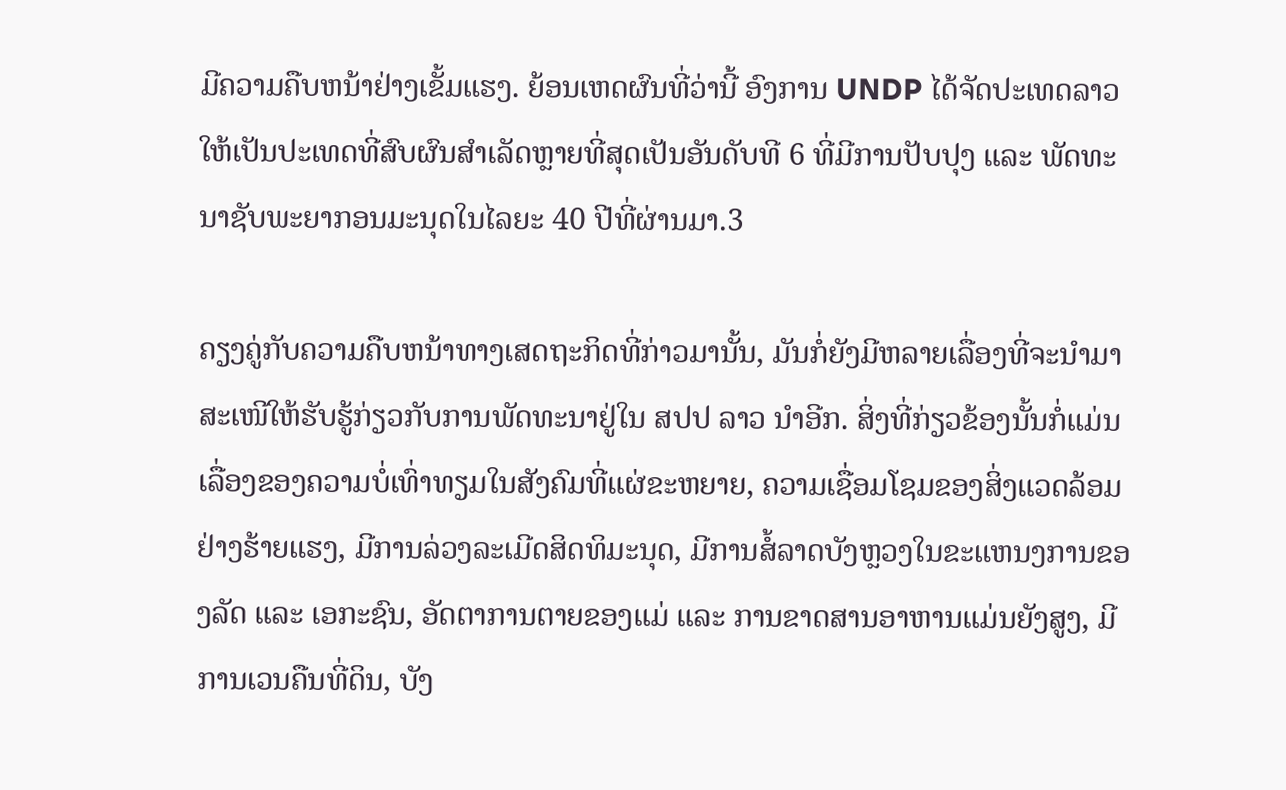ມີຄວາມຄືບຫນ້າຢ່າງເຂັ້ມແຮງ. ຍ້ອນເຫດຜົນທີ່ວ່ານີ້ ອົງການ UNDP ໄດ້ຈັດປະເທດລາວໃຫ້ເປັນປະເທດທີ່ສົບຜົນສໍາເລັດຫຼາຍທີ່ສຸດເປັນອັນດັບທີ 6 ທີ່ມີການປັບປຸງ ແລະ ພັດທະນາຊັບພະຍາກອນມະນຸດໃນໄລຍະ 40 ປີທີ່ຜ່ານມາ.3

ຄຽງຄູ່ກັບຄວາມຄືບຫນ້າທາງເສດຖະກິດທີ່ກ່າວມານັ້ນ, ມັນກໍ່ຍັງມີຫລາຍເລື່ອງທີ່ຈະນຳມາສະເໜີໃຫ້ຮັບຮູ້ກ່ຽວກັບການພັດທະນາຢູ່ໃນ ສປປ ລາວ ນຳອີກ. ສິ່ງທີ່ກ່ຽວຂ້ອງນັ້ນກໍ່ແມ່ນເລື່ອງຂອງຄວາມບໍ່ເທົ່າທຽມໃນສັງຄົມທີ່ແຜ່ຂະຫຍາຍ, ຄວາມເຊື່ອມໂຊມຂອງສິ່ງແວດລ້ອມຢ່າງຮ້າຍແຮງ, ມີການລ່ວງລະເມີດສິດທິມະນຸດ, ມີການສໍ້ລາດບັງຫຼວງໃນຂະແຫນງການຂອງລັດ ແລະ ເອກະຊົນ, ອັດຕາການຕາຍຂອງແມ່ ແລະ ການຂາດສານອາຫານແມ່ນຍັງສູງ, ມີການເວນຄືນທີ່ດິນ, ບັງ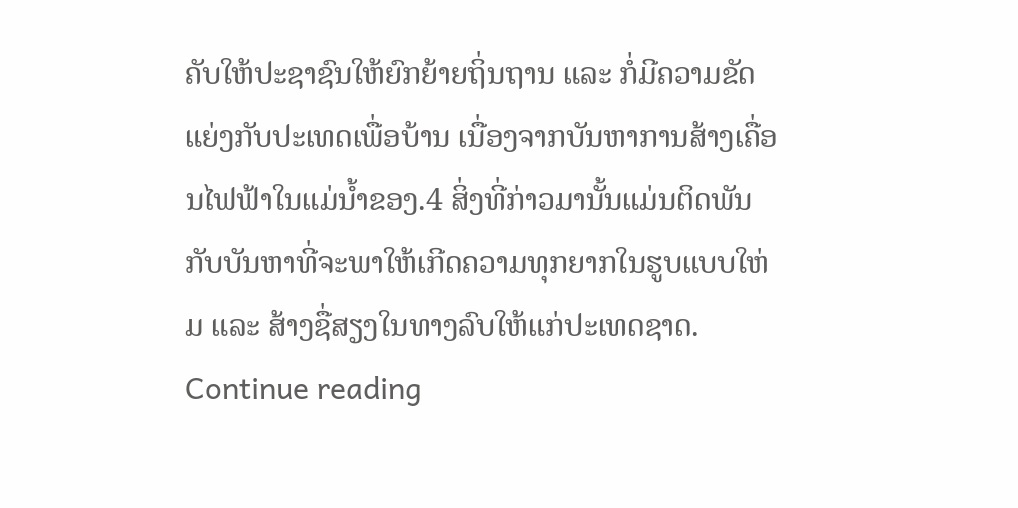ຄັບໃຫ້ປະຊາຊົນໃຫ້ຍົກຍ້າຍຖິ່ນຖານ ແລະ ກໍ່ມີຄວາມຂັດແຍ່ງກັບປະເທດເພື່ອບ້ານ ເນື່ອງຈາກບັນຫາການສ້າງເຄື່ອນໄຟຟ້າໃນແມ່ນ້ຳຂອງ.4 ສິ່ງທີ່ກ່າວມານັ້ນແມ່ນຕິດພັນກັບບັນຫາທີ່ຈະພາໃຫ້ເກີດຄວາມທຸກຍາກໃນຮູບແບບໃຫ່ມ ແລະ ສ້າງຊື່ສຽງໃນທາງລົບໃຫ້ແກ່ປະເທດຊາດ. Continue reading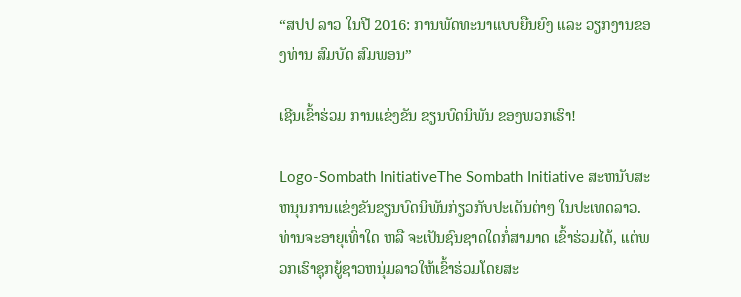“ສປປ ລາວ ໃນປີ 2016: ການພັດທະນາແບບຍືນຍົງ ແລະ ວຽກງານຂອງທ່ານ ສົມບັດ ສົມພອນ”

ເຊີນເຂົ້າຮ່ວມ ການແຂ່ງຂັນ ຂຽນບົດນິພັນ ຂອງພວກເຮົາ!

Logo-Sombath InitiativeThe Sombath Initiative ສະຫນັບສະຫນຸນການແຂ່ງຂັນຂຽນບົດນິພັນກ່ຽວກັບປະເດັນຕ່າໆ ໃນປະເທດລາວ. ທ່ານຈະອາຍຸເທົ່າໃດ ຫລື ຈະເປັນຊົນຊາດໃດກໍ່ສາມາດ ເຂົ້າຮ່ວມໄດ້, ແຕ່ພວກເຮົາຊຸກຍູ້ຊາວຫນຸ່ມລາວໃຫ້ເຂົ້າຮ່ວມໂດຍສະ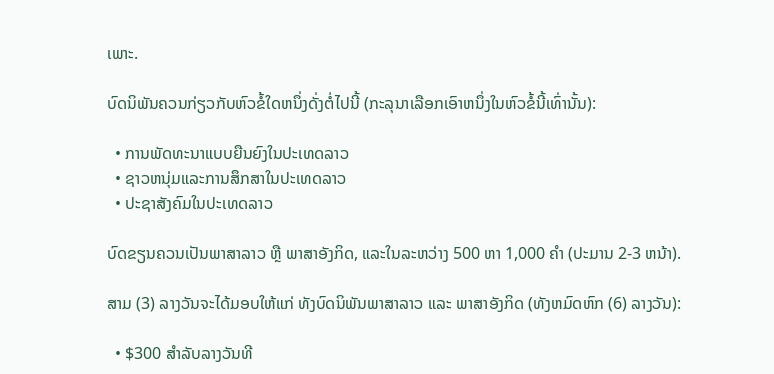ເພາະ.

ບົດນິພັນຄວນກ່ຽວກັບຫົວຂໍ້ໃດຫນຶ່ງດັ່ງຕໍ່ໄປນີ້ (ກະລຸນາເລືອກເອົາຫນຶ່ງໃນຫົວຂໍ້ນີ້ເທົ່ານັ້ນ):

  • ການພັດທະນາແບບຍືນຍົງໃນປະເທດລາວ
  • ຊາວຫນຸ່ມແລະການສຶກສາໃນປະເທດລາວ
  • ປະຊາສັງຄົມໃນປະເທດລາວ

ບົດຂຽນຄວນເປັນພາສາລາວ ຫຼື ພາສາອັງກິດ, ແລະໃນລະຫວ່າງ 500 ຫາ 1,000 ຄຳ (ປະມານ 2-3 ຫນ້າ).

ສາມ (3) ລາງວັນຈະໄດ້ມອບໃຫ້ແກ່ ທັງບົດນິພັນພາສາລາວ ແລະ ພາສາອັງກິດ (ທັງຫມົດຫົກ (6) ລາງວັນ):

  • $300 ສຳລັບລາງວັນທີ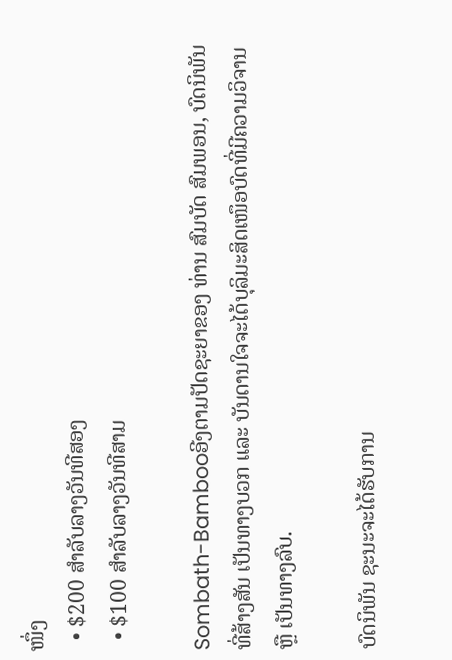ໜຶ່ງ
  • $200 ສຳລັບລາງວັນທີສອງ
  • $100 ສຳລັບລາງວັນທີສາມ

Sombath-Bambooອີງຕາມປັດຊະຍາຂອງ ທ່ານ ສົມບັດ ສົມພອນ, ບົດນິພັນ ທີ່ສ້າງສັນ ເປັນທາງບວກ ແລະ ບັນດານໃຈຈະໄດ້ບຸລິມະສິດເໜຶອບົດທີ່ມີຄວາມວິຈານ ຫຼື ເປັນທາງລົບ.

ບົດນິພັນ ຊະນະຈະໄດ້ຮັບການ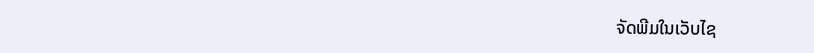ຈັດພີມໃນເວັບໄຊ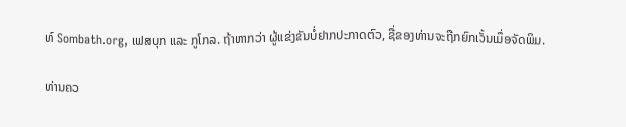ທ໌ Sombath.org, ເຟສບຸກ ແລະ ກູໂກລ. ຖ້າຫາກວ່າ ຜູ້ແຂ່ງຂັນບໍ່ຢາກປະກາດຕົວ, ຊື່ຂອງທ່ານຈະຖືກຍົກເວັ້ນເມຶ່ອຈັດພິມ.

ທ່ານຄວ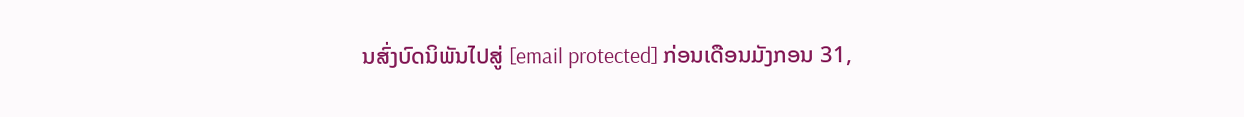ນສົ່ງບົດນິພັນໄປສູ່ [email protected] ກ່ອນເດືອນມັງກອນ 31,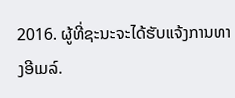2016. ຜູ້ທີ່ຊະນະຈະໄດ້ຮັບແຈ້ງການທາງອີເມລ໌.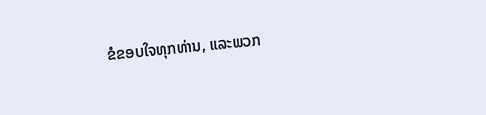ຂໍຂອບໃຈທຸກທ່ານ, ແລະພວກ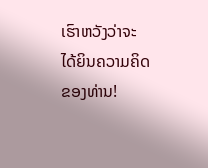ເຮົາຫວັງວ່າຈະໄດ້ຍິນຄວາມຄິດຂອງທ່ານ!